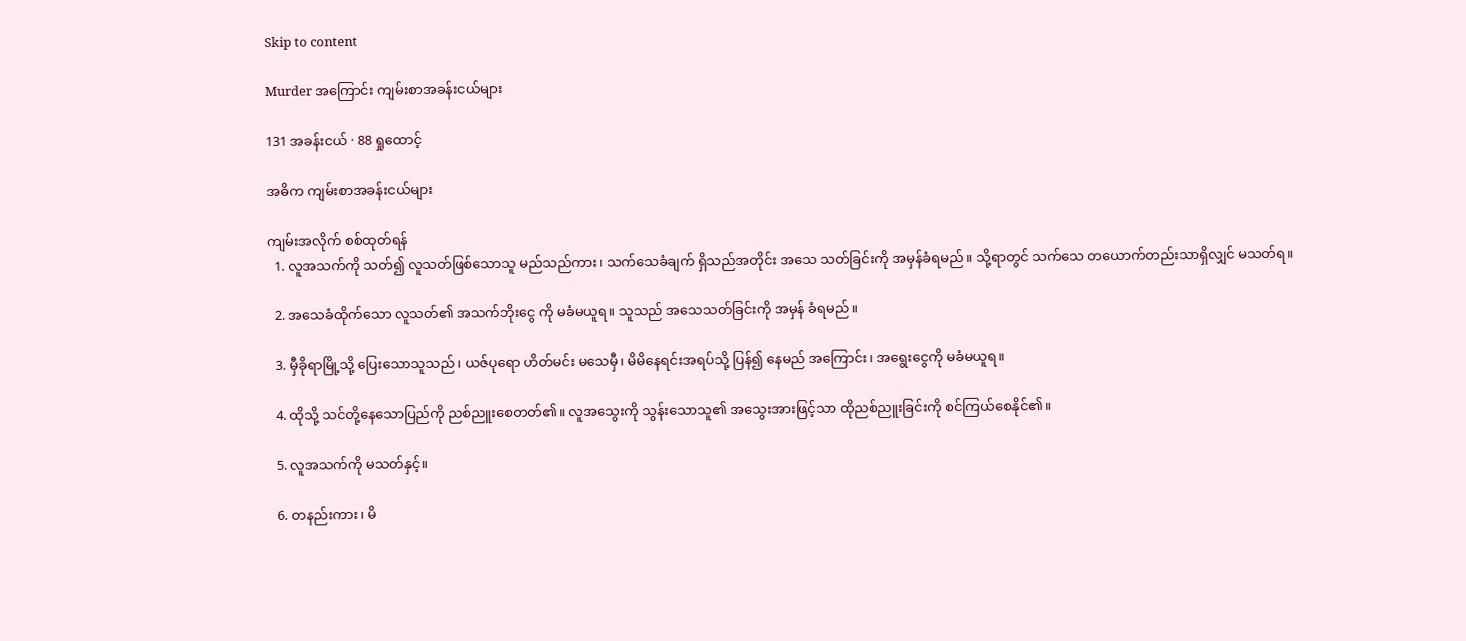Skip to content

Murder အကြောင်း ကျမ်းစာအခန်းငယ်များ

131 အခန်းငယ် · 88 ရှုထောင့်

အဓိက ကျမ်းစာအခန်းငယ်များ

ကျမ်းအလိုက် စစ်ထုတ်ရန်
  1. လူအသက်ကို သတ်၍ လူသတ်ဖြစ်သောသူ မည်သည်ကား၊ သက်သေခံချက် ရှိသည်အတိုင်း အသေ သတ်ခြင်းကို အမှန်ခံရမည်။ သို့ရာတွင် သက်သေ တယောက်တည်းသာရှိလျှင် မသတ်ရ။

  2. အသေခံထိုက်သော လူသတ်၏ အသက်ဘိုးငွေ ကို မခံမယူရ။ သူသည် အသေသတ်ခြင်းကို အမှန် ခံရမည်။

  3. မှီခိုရာမြို့သို့ ပြေးသောသူသည်၊ ယဇ်ပုရော ဟိတ်မင်း မသေမှီ၊ မိမိနေရင်းအရပ်သို့ ပြန်၍ နေမည် အကြောင်း၊ အရွေးငွေကို မခံမယူရ။

  4. ထိုသို့ သင်တို့နေသောပြည်ကို ညစ်ညူးစေတတ်၏။ လူအသွေးကို သွန်းသောသူ၏ အသွေးအားဖြင့်သာ ထိုညစ်ညူးခြင်းကို စင်ကြယ်စေနိုင်၏။

  5. လူအသက်ကို မသတ်နှင့်။

  6. တနည်းကား၊ မိ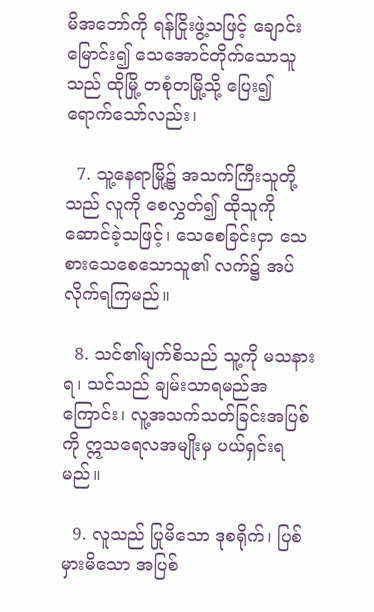မိအဘော်ကို ရန်ငြိုးဖွဲ့သဖြင့် ချောင်းမြောင်း၍ သေအောင်တိုက်သောသူသည် ထိုမြို့ တစုံတမြို့သို့ ပြေး၍ ရောက်သော်လည်း၊

  7. သူ့နေရာမြို့၌ အသက်ကြီးသူတို့သည် လူကို စေလွှတ်၍ ထိုသူကို ဆောင်ခဲ့သဖြင့်၊ သေစေခြင်းငှာ သေစားသေစေသောသူ၏ လက်၌ အပ်လိုက်ရကြမည်။

  8. သင်၏မျက်စိသည် သူ့ကို မသနားရ၊ သင်သည် ချမ်းသာရမည်အကြောင်း၊ လူ့အသက်သတ်ခြင်းအပြစ်ကို ဣသရေလအမျိုးမှ ပယ်ရှင်းရမည်။

  9. လူသည် ပြုမိသော ဒုစရိုက်၊ ပြစ်မှားမိသော အပြစ်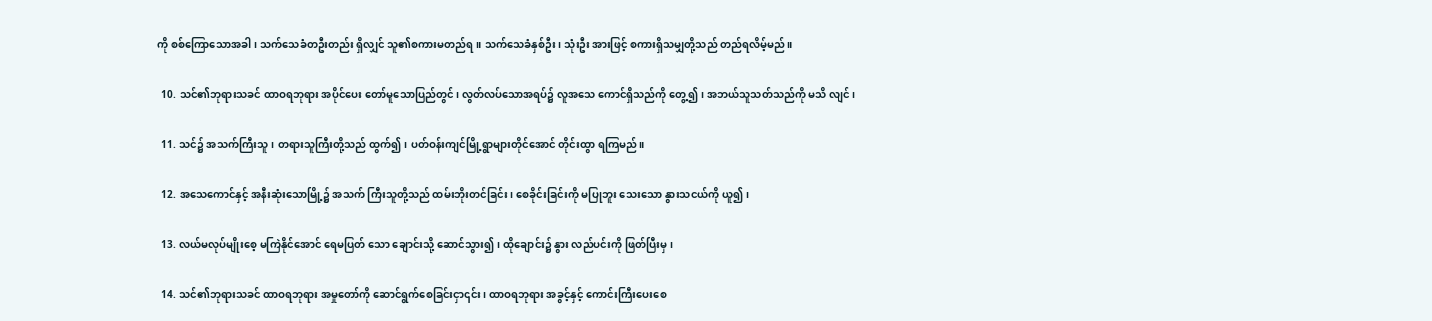ကို စစ်ကြောသောအခါ၊ သက်သေခံတဦးတည်း ရှိလျှင် သူ၏စကားမတည်ရ။ သက်သေခံနှစ်ဦး၊ သုံးဦး အားဖြင့် စကားရှိသမျှတို့သည် တည်ရလိမ့်မည်။

  10. သင်၏ဘုရားသခင် ထာဝရဘုရား အပိုင်ပေး တော်မူသောပြည်တွင်၊ လွတ်လပ်သောအရပ်၌ လူအသေ ကောင်ရှိသည်ကို တွေ့၍၊ အဘယ်သူသတ်သည်ကို မသိ လျင်၊

  11. သင်၌ အသက်ကြီးသူ၊ တရားသူကြီးတို့သည် ထွက်၍၊ ပတ်ဝန်းကျင်မြို့ရွာများတိုင်အောင် တိုင်းထွာ ရကြမည်။

  12. အသေကောင်နှင့် အနီးဆုံးသောမြို့၌ အသက် ကြီးသူတို့သည် ထမ်းဘိုးတင်ခြင်း၊ စေခိုင်းခြင်းကို မပြုဘူး သေးသော နွားသငယ်ကို ယူ၍၊

  13. လယ်မလုပ်မျိုးစေ့ မကြဲနိုင်အောင် ရေမပြတ် သော ချောင်းသို့ ဆောင်သွား၍၊ ထိုချောင်း၌ နွား လည်ပင်းကို ဖြတ်ပြီးမှ၊

  14. သင်၏ဘုရားသခင် ထာဝရဘုရား အမှုတော်ကို ဆောင်ရွက်စေခြင်းငှာ၎င်း၊ ထာဝရဘုရား အခွင့်နှင့် ကောင်းကြီးပေးစေ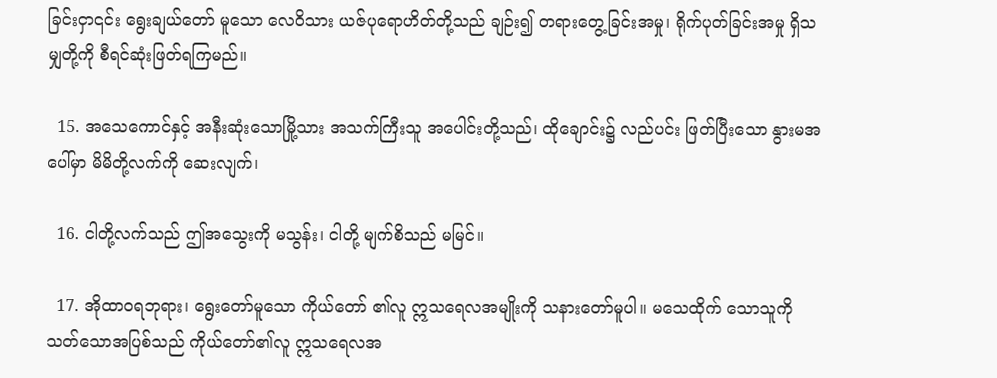ခြင်းငှာ၎င်း ရွေးချယ်တော် မူသော လေဝိသား ယဇ်ပုရောဟိတ်တို့သည် ချဉ်း၍ တရားတွေ့ခြင်းအမှု၊ ရိုက်ပုတ်ခြင်းအမှု ရှိသမျှတို့ကို စီရင်ဆုံးဖြတ်ရကြမည်။

  15. အသေကောင်နှင့် အနီးဆုံးသောမြို့သား အသက်ကြီးသူ အပေါင်းတို့သည်၊ ထိုချောင်း၌ လည်ပင်း ဖြတ်ပြီးသော နွားမအပေါ်မှာ မိမိတို့လက်ကို ဆေးလျက်၊

  16. ငါတို့လက်သည် ဤအသွေးကို မသွန်း၊ ငါတို့ မျက်စိသည် မမြင်။

  17. အိုထာဝရဘုရား၊ ရွေးတော်မူသော ကိုယ်တော် ၏လူ ဣသရေလအမျိုးကို သနားတော်မူပါ။ မသေထိုက် သောသူကို သတ်သောအပြစ်သည် ကိုယ်တော်၏လူ ဣသရေလအ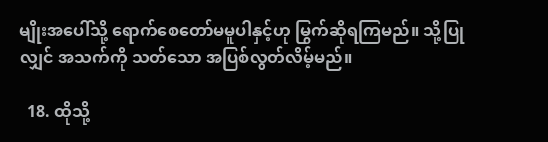မျိုးအပေါ်သို့ ရောက်စေတော်မမူပါနှင့်ဟု မြွက်ဆိုရကြမည်။ သို့ပြုလျှင် အသက်ကို သတ်သော အပြစ်လွတ်လိမ့်မည်။

  18. ထိုသို့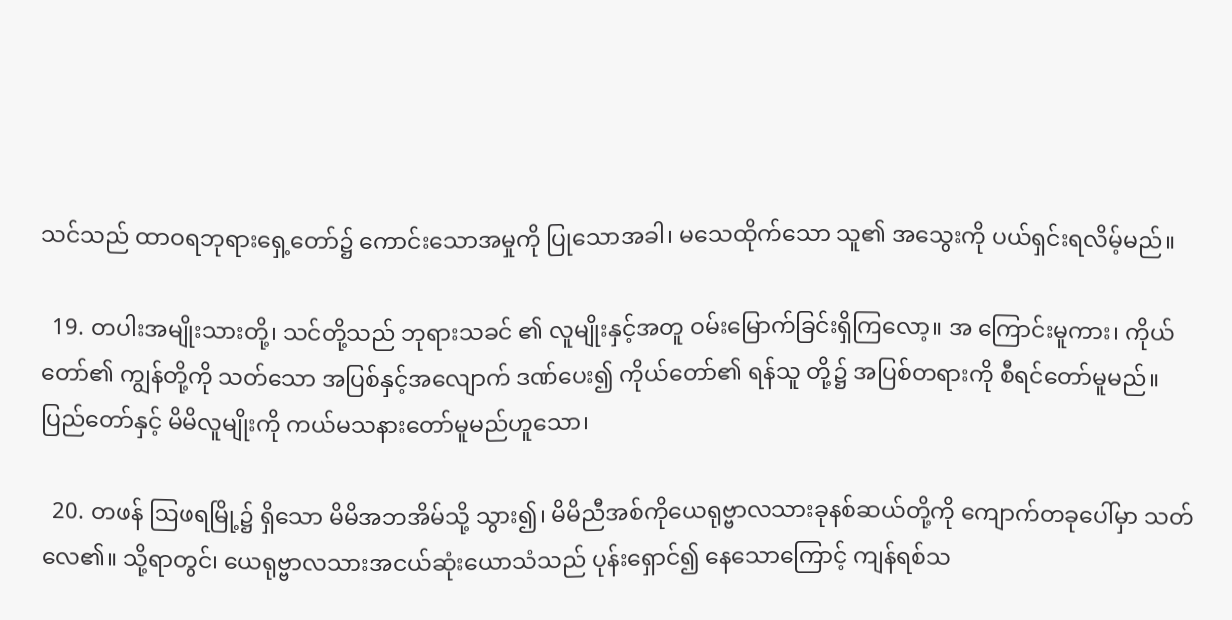သင်သည် ထာဝရဘုရားရှေ့တော်၌ ကောင်းသောအမှုကို ပြုသောအခါ၊ မသေထိုက်သော သူ၏ အသွေးကို ပယ်ရှင်းရလိမ့်မည်။

  19. တပါးအမျိုးသားတို့၊ သင်တို့သည် ဘုရားသခင် ၏ လူမျိုးနှင့်အတူ ဝမ်းမြောက်ခြင်းရှိကြလော့။ အ ကြောင်းမူကား၊ ကိုယ်တော်၏ ကျွန်တို့ကို သတ်သော အပြစ်နှင့်အလျောက် ဒဏ်ပေး၍ ကိုယ်တော်၏ ရန်သူ တို့၌ အပြစ်တရားကို စီရင်တော်မူမည်။ ပြည်တော်နှင့် မိမိလူမျိုးကို ကယ်မသနားတော်မူမည်ဟူသော၊

  20. တဖန် ဩဖရမြို့၌ ရှိသော မိမိအဘအိမ်သို့ သွား၍၊ မိမိညီအစ်ကိုယေရုဗ္ဗာလသားခုနစ်ဆယ်တို့ကို ကျောက်တခုပေါ်မှာ သတ်လေ၏။ သို့ရာတွင်၊ ယေရုဗ္ဗာလသားအငယ်ဆုံးယောသံသည် ပုန်းရှောင်၍ နေသောကြောင့် ကျန်ရစ်သ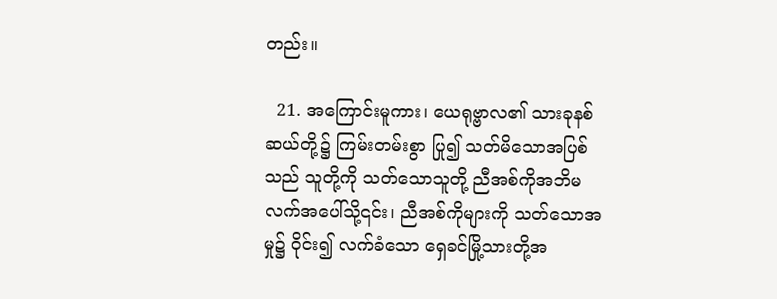တည်း။

  21. အကြောင်းမူကား၊ ယေရုဗ္ဗာလ၏ သားခုနစ်ဆယ်တို့၌ ကြမ်းတမ်းစွာ ပြု၍ သတ်မိသောအပြစ်သည် သူတို့ကို သတ်သောသူတို့ ညီအစ်ကိုအဘိမလက်အပေါ်သို့၎င်း၊ ညီအစ်ကိုများကို သတ်သောအမှု၌ ဝိုင်း၍ လက်ခံသော ရှေခင်မြို့သားတို့အ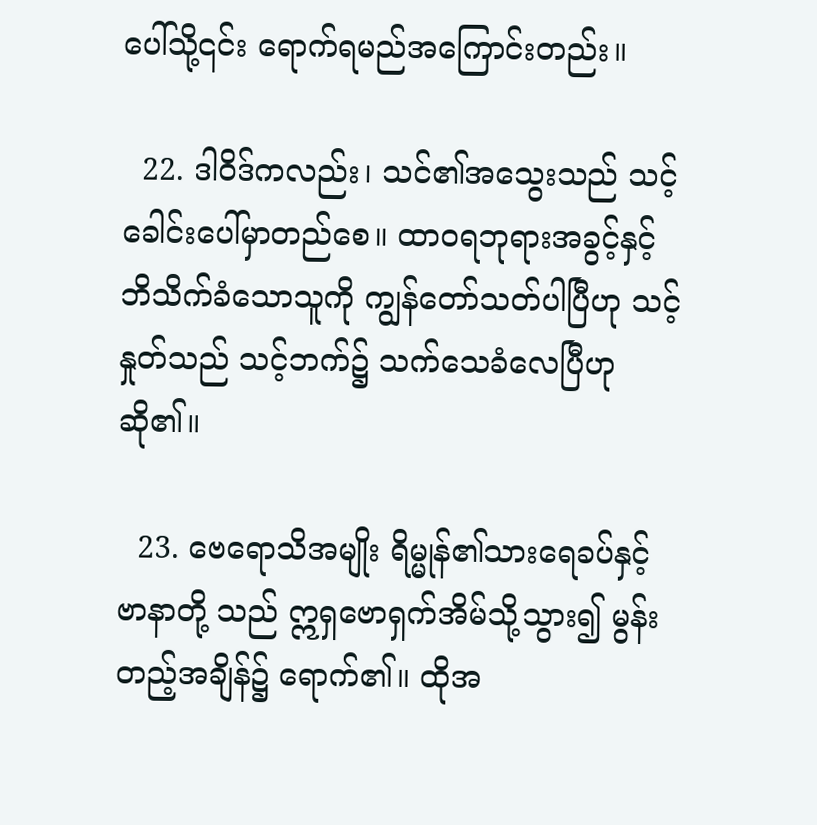ပေါ်သို့၎င်း ရောက်ရမည်အကြောင်းတည်း။

  22. ဒါဝိဒ်ကလည်း၊ သင်၏အသွေးသည် သင့်ခေါင်းပေါ်မှာတည်စေ။ ထာဝရဘုရားအခွင့်နှင့် ဘိသိက်ခံသောသူကို ကျွန်တော်သတ်ပါပြီဟု သင့်နှုတ်သည် သင့်ဘက်၌ သက်သေခံလေပြီဟုဆို၏။

  23. ဗေရောသိအမျိုး ရိမ္မုန်၏သားရေခပ်နှင့် ဗာနာတို့ သည် ဣရှဗောရှက်အိမ်သို့သွား၍ မွန်းတည့်အချိန်၌ ရောက်၏။ ထိုအ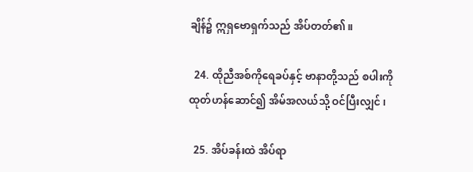ချိန်၌ ဣရှဗောရှက်သည် အိပ်တတ်၏။

  24. ထိုညီအစ်ကိုရေခပ်နှင့် ဗာနာတို့သည် စပါးကို ထုတ်ဟန်ဆောင်၍ အိမ်အလယ်သို့ ဝင်ပြီးလျှင်၊

  25. အိပ်ခန်းထဲ အိပ်ရာ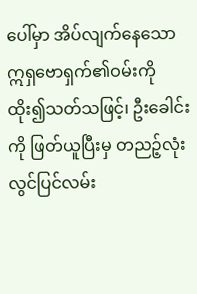ပေါ်မှာ အိပ်လျက်နေသော ဣရှဗောရှက်၏ဝမ်းကို ထိုး၍သတ်သဖြင့်၊ ဦးခေါင်းကို ဖြတ်ယူပြီးမှ တညဉ့်လုံးလွင်ပြင်လမ်း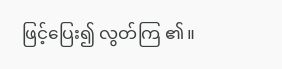ဖြင့်ပြေး၍ လွတ်ကြ ၏။